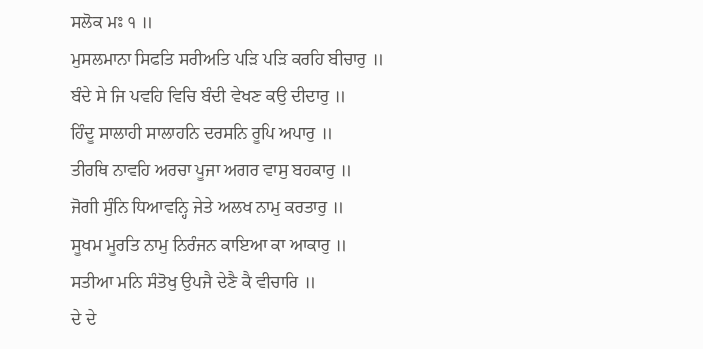ਸਲੋਕ ਮਃ ੧ ॥
ਮੁਸਲਮਾਨਾ ਸਿਫਤਿ ਸਰੀਅਤਿ ਪੜਿ ਪੜਿ ਕਰਹਿ ਬੀਚਾਰੁ ॥
ਬੰਦੇ ਸੇ ਜਿ ਪਵਹਿ ਵਿਚਿ ਬੰਦੀ ਵੇਖਣ ਕਉ ਦੀਦਾਰੁ ॥
ਹਿੰਦੂ ਸਾਲਾਹੀ ਸਾਲਾਹਨਿ ਦਰਸਨਿ ਰੂਪਿ ਅਪਾਰੁ ॥
ਤੀਰਥਿ ਨਾਵਹਿ ਅਰਚਾ ਪੂਜਾ ਅਗਰ ਵਾਸੁ ਬਹਕਾਰੁ ॥
ਜੋਗੀ ਸੁੰਨਿ ਧਿਆਵਨ੍ਹਿ ਜੇਤੇ ਅਲਖ ਨਾਮੁ ਕਰਤਾਰੁ ॥
ਸੂਖਮ ਮੂਰਤਿ ਨਾਮੁ ਨਿਰੰਜਨ ਕਾਇਆ ਕਾ ਆਕਾਰੁ ॥
ਸਤੀਆ ਮਨਿ ਸੰਤੋਖੁ ਉਪਜੈ ਦੇਣੈ ਕੈ ਵੀਚਾਰਿ ॥
ਦੇ ਦੇ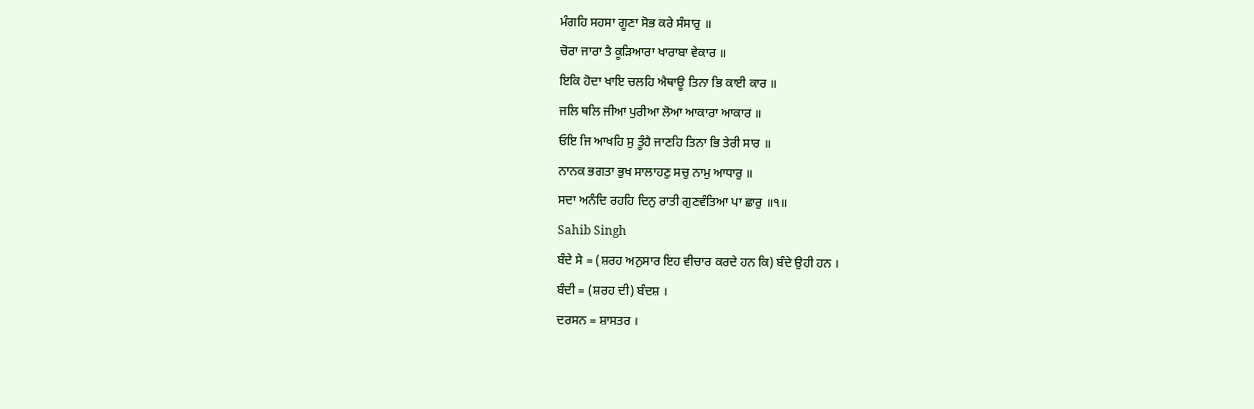ਮੰਗਹਿ ਸਹਸਾ ਗੂਣਾ ਸੋਭ ਕਰੇ ਸੰਸਾਰੁ ॥
ਚੋਰਾ ਜਾਰਾ ਤੈ ਕੂੜਿਆਰਾ ਖਾਰਾਬਾ ਵੇਕਾਰ ॥
ਇਕਿ ਹੋਦਾ ਖਾਇ ਚਲਹਿ ਐਥਾਊ ਤਿਨਾ ਭਿ ਕਾਈ ਕਾਰ ॥
ਜਲਿ ਥਲਿ ਜੀਆ ਪੁਰੀਆ ਲੋਆ ਆਕਾਰਾ ਆਕਾਰ ॥
ਓਇ ਜਿ ਆਖਹਿ ਸੁ ਤੂੰਹੈ ਜਾਣਹਿ ਤਿਨਾ ਭਿ ਤੇਰੀ ਸਾਰ ॥
ਨਾਨਕ ਭਗਤਾ ਭੁਖ ਸਾਲਾਹਣੁ ਸਚੁ ਨਾਮੁ ਆਧਾਰੁ ॥
ਸਦਾ ਅਨੰਦਿ ਰਹਹਿ ਦਿਨੁ ਰਾਤੀ ਗੁਣਵੰਤਿਆ ਪਾ ਛਾਰੁ ॥੧॥
Sahib Singh
ਬੰਦੇ ਸੇ = (ਸ਼ਰਹ ਅਨੁਸਾਰ ਇਹ ਵੀਚਾਰ ਕਰਦੇ ਹਨ ਕਿ) ਬੰਦੇ ਉਹੀ ਹਨ ।
ਬੰਦੀ = (ਸ਼ਰਹ ਦੀ) ਬੰਦਸ਼ ।
ਦਰਸਨ = ਸ਼ਾਸਤਰ ।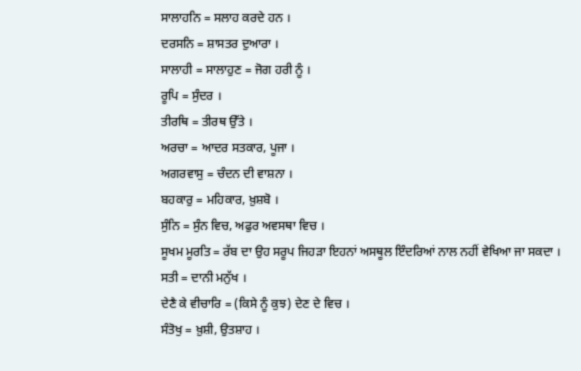ਸਾਲਾਹਨਿ = ਸਲਾਹ ਕਰਦੇ ਹਨ ।
ਦਰਸਨਿ = ਸ਼ਾਸਤਰ ਦੁਆਰਾ ।
ਸਾਲਾਹੀ = ਸਾਲਾਹੁਣ = ਜੋਗ ਹਰੀ ਨੂੰ ।
ਰੂਪਿ = ਸੁੰਦਰ ।
ਤੀਰਥਿ = ਤੀਰਥ ਉੱਤੇ ।
ਅਰਚਾ = ਆਦਰ ਸਤਕਾਰ, ਪੂਜਾ ।
ਅਗਰਵਾਸੁ = ਚੰਦਨ ਦੀ ਵਾਸ਼ਨਾ ।
ਬਹਕਾਰੁ = ਮਹਿਕਾਰ, ਖ਼ੁਸ਼ਬੋ ।
ਸੁੰਨਿ = ਸੁੰਨ ਵਿਚ, ਅਫੁਰ ਅਵਸਥਾ ਵਿਚ ।
ਸੂਖਮ ਮੂਰਤਿ = ਰੱਬ ਦਾ ਉਹ ਸਰੂਪ ਜਿਹੜਾ ਇਹਨਾਂ ਅਸਥੂਲ ਇੰਦਰਿਆਂ ਨਾਲ ਨਹੀਂ ਵੇਖਿਆ ਜਾ ਸਕਦਾ ।
ਸਤੀ = ਦਾਨੀ ਮਨੁੱਖ ।
ਦੇਣੈ ਕੇ ਵੀਚਾਰਿ = (ਕਿਸੇ ਨੂੰ ਕੁਝ) ਦੇਣ ਦੇ ਵਿਚ ।
ਸੰਤੋਖੁ = ਖ਼ੁਸ਼ੀ, ਉਤਸ਼ਾਹ ।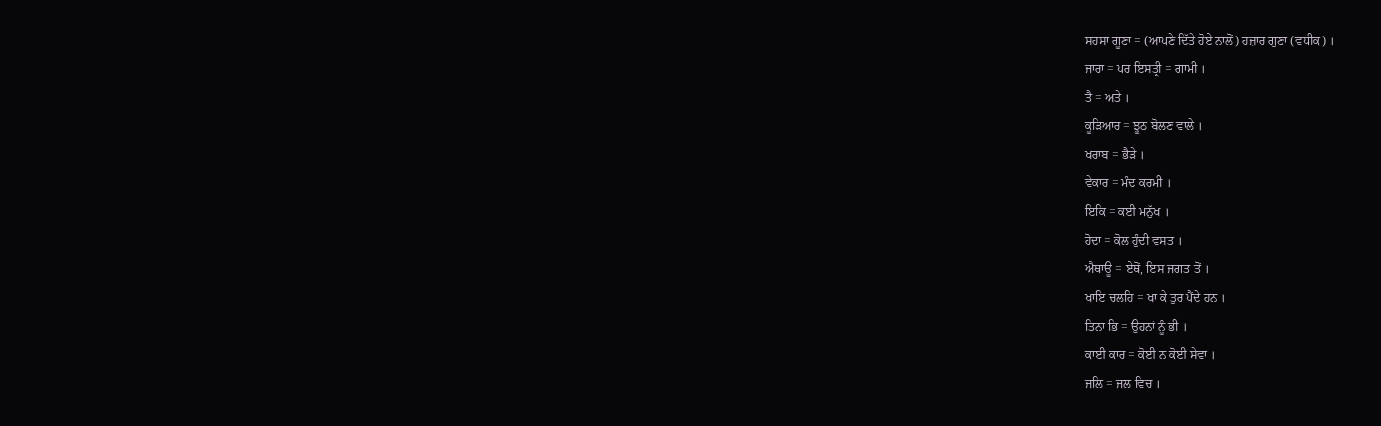ਸਹਸਾ ਗੂਣਾ = (ਆਪਣੇ ਦਿੱਤੇ ਹੋਏ ਨਾਲੋਂ) ਹਜ਼ਾਰ ਗੁਣਾ (ਵਧੀਕ) ।
ਜਾਰਾ = ਪਰ ਇਸਤ੍ਰੀ = ਗਾਮੀ ।
ਤੈ = ਅਤੇ ।
ਕੂੜਿਆਰ = ਝੂਠ ਬੋਲਣ ਵਾਲੇ ।
ਖਰਾਬ = ਭੈੜੇ ।
ਵੇਕਾਰ = ਮੰਦ ਕਰਮੀ ।
ਇਕਿ = ਕਈ ਮਨੁੱਖ ।
ਹੋਦਾ = ਕੋਲ ਹੁੰਦੀ ਵਸਤ ।
ਐਥਾਊ = ਏਥੋਂ, ਇਸ ਜਗਤ ਤੋਂ ।
ਖਾਇ ਚਲਹਿ = ਖਾ ਕੇ ਤੁਰ ਪੈਂਦੇ ਹਨ ।
ਤਿਨਾ ਭਿ = ਉਹਨਾਂ ਨੂੰ ਭੀ ।
ਕਾਈ ਕਾਰ = ਕੋਈ ਨ ਕੋਈ ਸੇਵਾ ।
ਜਲਿ = ਜਲ ਵਿਚ ।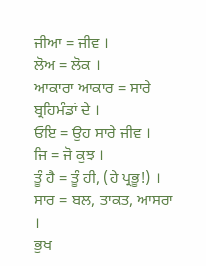ਜੀਆ = ਜੀਵ ।
ਲੋਅ = ਲੋਕ ।
ਆਕਾਰਾ ਆਕਾਰ = ਸਾਰੇ ਬ੍ਰਹਿਮੰਡਾਂ ਦੇ ।
ਓਇ = ਉਹ ਸਾਰੇ ਜੀਵ ।
ਜਿ = ਜੋ ਕੁਝ ।
ਤੂੰ ਹੈ = ਤੂੰ ਹੀ, (ਹੇ ਪ੍ਰਭੂ!) ।
ਸਾਰ = ਬਲ, ਤਾਕਤ, ਆਸਰਾ ।
ਭੁਖ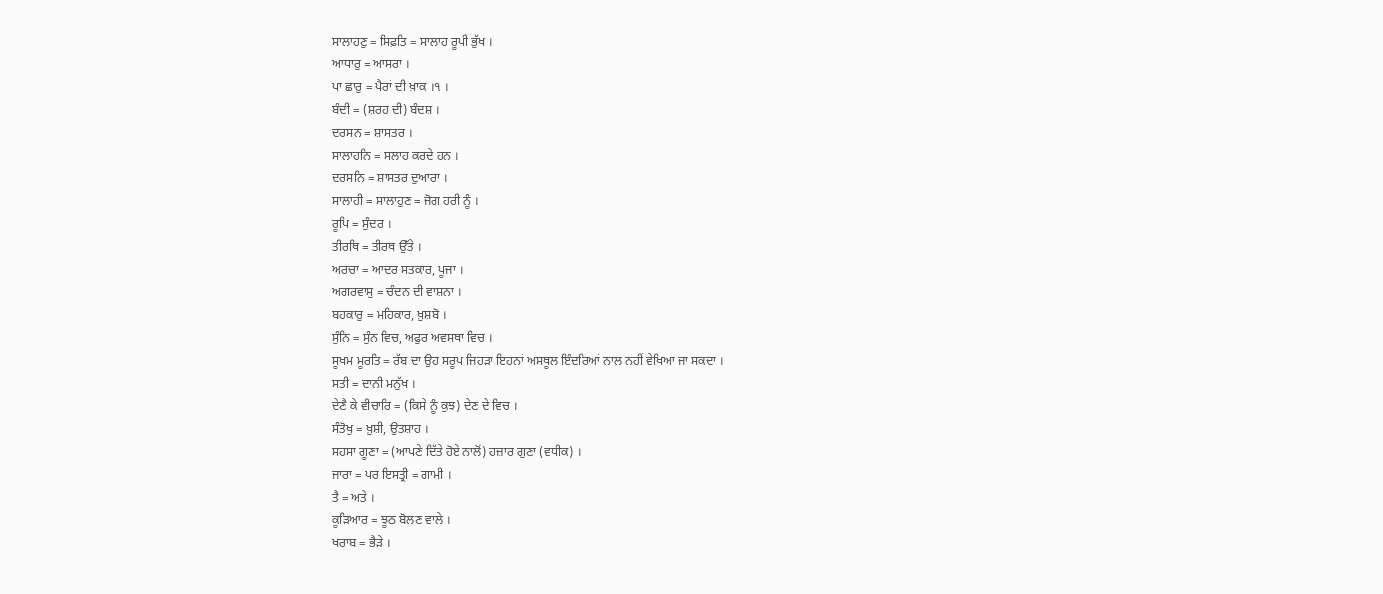ਸਾਲਾਹਣੁ = ਸਿਫ਼ਤਿ = ਸਾਲਾਹ ਰੂਪੀ ਭੁੱਖ ।
ਆਧਾਰੁ = ਆਸਰਾ ।
ਪਾ ਛਾਰੁ = ਪੈਰਾਂ ਦੀ ਖ਼ਾਕ ।੧ ।
ਬੰਦੀ = (ਸ਼ਰਹ ਦੀ) ਬੰਦਸ਼ ।
ਦਰਸਨ = ਸ਼ਾਸਤਰ ।
ਸਾਲਾਹਨਿ = ਸਲਾਹ ਕਰਦੇ ਹਨ ।
ਦਰਸਨਿ = ਸ਼ਾਸਤਰ ਦੁਆਰਾ ।
ਸਾਲਾਹੀ = ਸਾਲਾਹੁਣ = ਜੋਗ ਹਰੀ ਨੂੰ ।
ਰੂਪਿ = ਸੁੰਦਰ ।
ਤੀਰਥਿ = ਤੀਰਥ ਉੱਤੇ ।
ਅਰਚਾ = ਆਦਰ ਸਤਕਾਰ, ਪੂਜਾ ।
ਅਗਰਵਾਸੁ = ਚੰਦਨ ਦੀ ਵਾਸ਼ਨਾ ।
ਬਹਕਾਰੁ = ਮਹਿਕਾਰ, ਖ਼ੁਸ਼ਬੋ ।
ਸੁੰਨਿ = ਸੁੰਨ ਵਿਚ, ਅਫੁਰ ਅਵਸਥਾ ਵਿਚ ।
ਸੂਖਮ ਮੂਰਤਿ = ਰੱਬ ਦਾ ਉਹ ਸਰੂਪ ਜਿਹੜਾ ਇਹਨਾਂ ਅਸਥੂਲ ਇੰਦਰਿਆਂ ਨਾਲ ਨਹੀਂ ਵੇਖਿਆ ਜਾ ਸਕਦਾ ।
ਸਤੀ = ਦਾਨੀ ਮਨੁੱਖ ।
ਦੇਣੈ ਕੇ ਵੀਚਾਰਿ = (ਕਿਸੇ ਨੂੰ ਕੁਝ) ਦੇਣ ਦੇ ਵਿਚ ।
ਸੰਤੋਖੁ = ਖ਼ੁਸ਼ੀ, ਉਤਸ਼ਾਹ ।
ਸਹਸਾ ਗੂਣਾ = (ਆਪਣੇ ਦਿੱਤੇ ਹੋਏ ਨਾਲੋਂ) ਹਜ਼ਾਰ ਗੁਣਾ (ਵਧੀਕ) ।
ਜਾਰਾ = ਪਰ ਇਸਤ੍ਰੀ = ਗਾਮੀ ।
ਤੈ = ਅਤੇ ।
ਕੂੜਿਆਰ = ਝੂਠ ਬੋਲਣ ਵਾਲੇ ।
ਖਰਾਬ = ਭੈੜੇ ।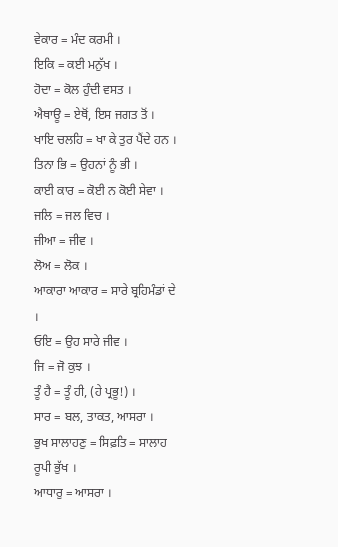ਵੇਕਾਰ = ਮੰਦ ਕਰਮੀ ।
ਇਕਿ = ਕਈ ਮਨੁੱਖ ।
ਹੋਦਾ = ਕੋਲ ਹੁੰਦੀ ਵਸਤ ।
ਐਥਾਊ = ਏਥੋਂ, ਇਸ ਜਗਤ ਤੋਂ ।
ਖਾਇ ਚਲਹਿ = ਖਾ ਕੇ ਤੁਰ ਪੈਂਦੇ ਹਨ ।
ਤਿਨਾ ਭਿ = ਉਹਨਾਂ ਨੂੰ ਭੀ ।
ਕਾਈ ਕਾਰ = ਕੋਈ ਨ ਕੋਈ ਸੇਵਾ ।
ਜਲਿ = ਜਲ ਵਿਚ ।
ਜੀਆ = ਜੀਵ ।
ਲੋਅ = ਲੋਕ ।
ਆਕਾਰਾ ਆਕਾਰ = ਸਾਰੇ ਬ੍ਰਹਿਮੰਡਾਂ ਦੇ ।
ਓਇ = ਉਹ ਸਾਰੇ ਜੀਵ ।
ਜਿ = ਜੋ ਕੁਝ ।
ਤੂੰ ਹੈ = ਤੂੰ ਹੀ, (ਹੇ ਪ੍ਰਭੂ!) ।
ਸਾਰ = ਬਲ, ਤਾਕਤ, ਆਸਰਾ ।
ਭੁਖ ਸਾਲਾਹਣੁ = ਸਿਫ਼ਤਿ = ਸਾਲਾਹ ਰੂਪੀ ਭੁੱਖ ।
ਆਧਾਰੁ = ਆਸਰਾ ।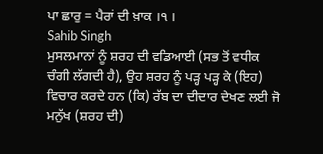ਪਾ ਛਾਰੁ = ਪੈਰਾਂ ਦੀ ਖ਼ਾਕ ।੧ ।
Sahib Singh
ਮੁਸਲਮਾਨਾਂ ਨੂੰ ਸ਼ਰਹ ਦੀ ਵਡਿਆਈ (ਸਭ ਤੋਂ ਵਧੀਕ ਚੰਗੀ ਲੱਗਦੀ ਹੈ), ਉਹ ਸ਼ਰਹ ਨੂੰ ਪੜ੍ਹ ਪੜ੍ਹ ਕੇ (ਇਹ) ਵਿਚਾਰ ਕਰਦੇ ਹਨ (ਕਿ) ਰੱਬ ਦਾ ਦੀਦਾਰ ਦੇਖਣ ਲਈ ਜੋ ਮਨੁੱਖ (ਸ਼ਰਹ ਦੀ)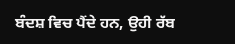ਬੰਦਸ਼ ਵਿਚ ਪੈਂਦੇ ਹਨ, ਉਹੀ ਰੱਬ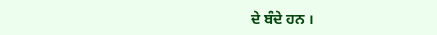ਦੇ ਬੰਦੇ ਹਨ ।